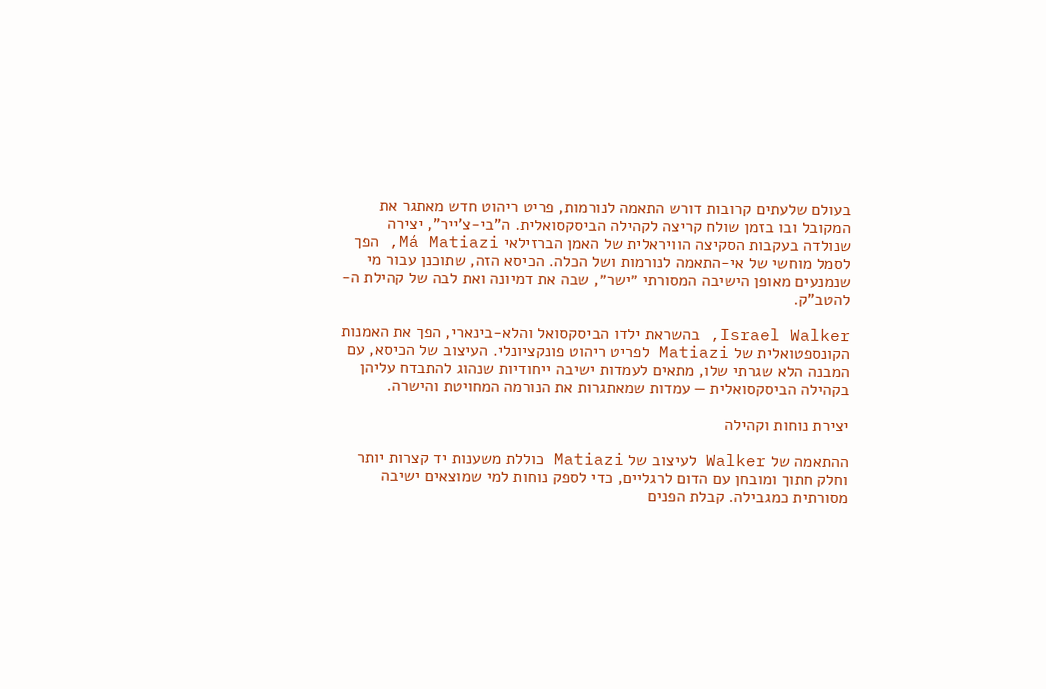בעולם שלעתים קרובות דורש התאמה לנורמות, פריט ריהוט חדש מאתגר את המקובל ובו בזמן שולח קריצה לקהילה הביסקסואלית. ה"בי-צ’ייר", יצירה שנולדה בעקבות הסקיצה הוויראלית של האמן הברזילאי Má Matiazi, הפך לסמל מוחשי של אי-התאמה לנורמות ושל הכלה. הכיסא הזה, שתוכנן עבור מי שנמנעים מאופן הישיבה המסורתי ״ישר״, שבה את דמיונה ואת לבה של קהילת ה-להטב"ק.

Israel Walker, בהשראת ילדו הביסקסואל והלא-בינארי, הפך את האמנות הקונספטואלית של Matiazi לפריט ריהוט פונקציונלי. העיצוב של הכיסא, עם המבנה הלא שגרתי שלו, מתאים לעמדות ישיבה ייחודיות שנהוג להתבדח עליהן בקהילה הביסקסואלית — עמדות שמאתגרות את הנורמה המחויטת והישרה.

יצירת נוחות וקהילה

ההתאמה של Walker לעיצוב של Matiazi כוללת משענות יד קצרות יותר וחלק חתוך ומובחן עם הדום לרגליים, כדי לספק נוחות למי שמוצאים ישיבה מסורתית כמגבילה. קבלת הפנים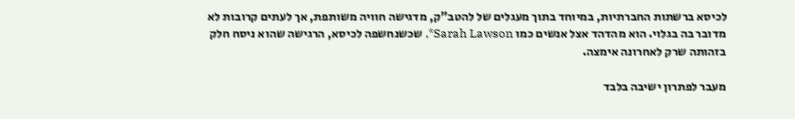לכיסא ברשתות החברתיות, במיוחד בתוך מעגלים של להטב"ק, מדגישה חוויה משותפת, אך לעתים קרובות לא מדובר בה בגלוי. הוא מהדהד אצל אנשים כמו Sarah Lawson*, שכשנחשפה לכיסא, הרגישה שהוא ניסח חלק בזהותה שרק לאחרונה אימצה.

מעבר לפתרון ישיבה בלבד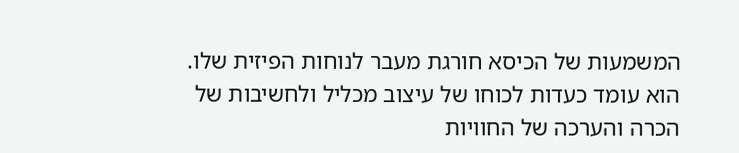המשמעות של הכיסא חורגת מעבר לנוחות הפיזית שלו. הוא עומד כעדות לכוחו של עיצוב מכליל ולחשיבות של הכרה והערכה של החוויות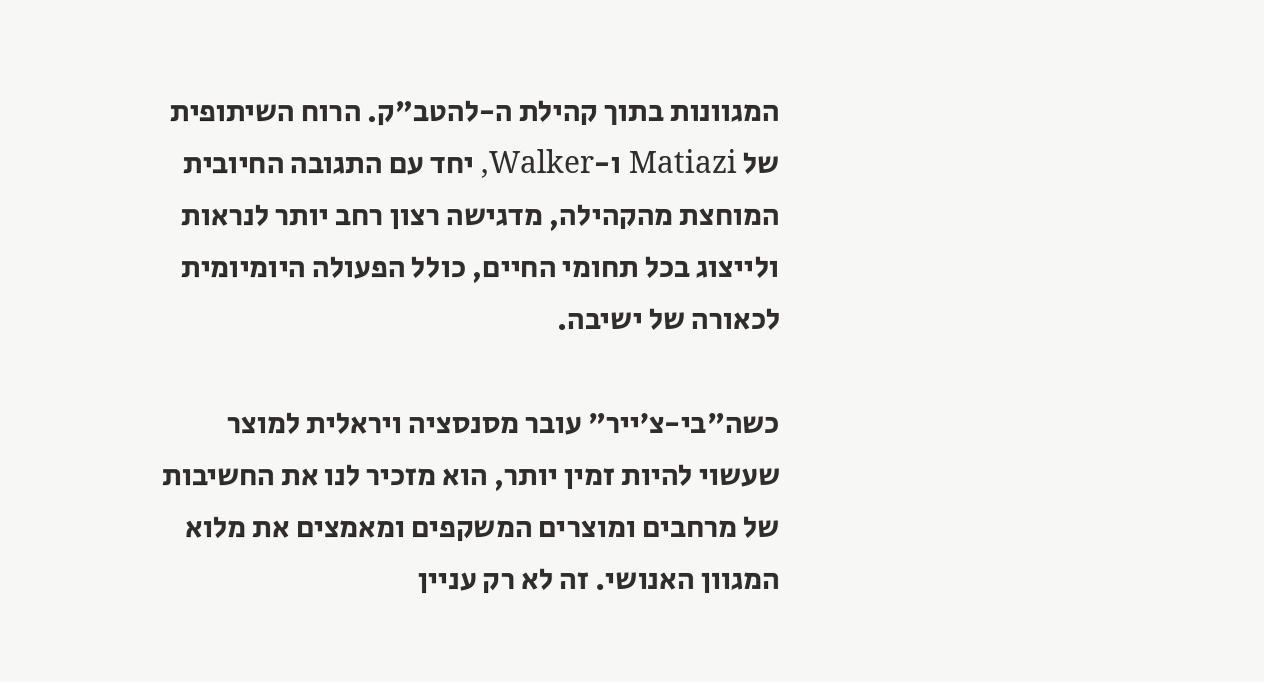המגוונות בתוך קהילת ה-להטב"ק. הרוח השיתופית של Matiazi ו-Walker, יחד עם התגובה החיובית המוחצת מהקהילה, מדגישה רצון רחב יותר לנראות ולייצוג בכל תחומי החיים, כולל הפעולה היומיומית לכאורה של ישיבה.

כשה"בי-צ’ייר" עובר מסנסציה ויראלית למוצר שעשוי להיות זמין יותר, הוא מזכיר לנו את החשיבות של מרחבים ומוצרים המשקפים ומאמצים את מלוא המגוון האנושי. זה לא רק עניין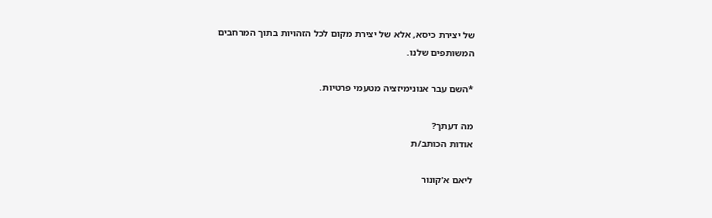של יצירת כיסא, אלא של יצירת מקום לכל הזהויות בתוך המרחבים המשותפים שלנו.

*השם עבר אנונימיזציה מטעמי פרטיות.

מה דעתך?
אודות הכותב/ת

ליאם א'קונור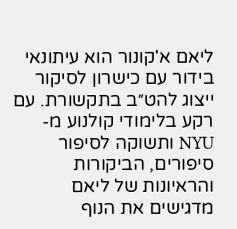ליאם א'קונור הוא עיתונאי בידור עם כישרון לסיקור ייצוג להט״ב בתקשורת. עם רקע בלימודי קולנוע מ-NYU ותשוקה לסיפור סיפורים, הביקורות והראיונות של ליאם מדגישים את הנוף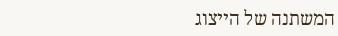המשתנה של הייצוג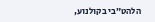הלהט״בי בקולנוע,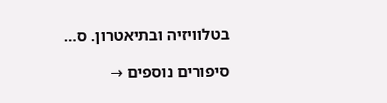בטלוויזיה ובתיאטרון. ס…

סיפורים נוספים →